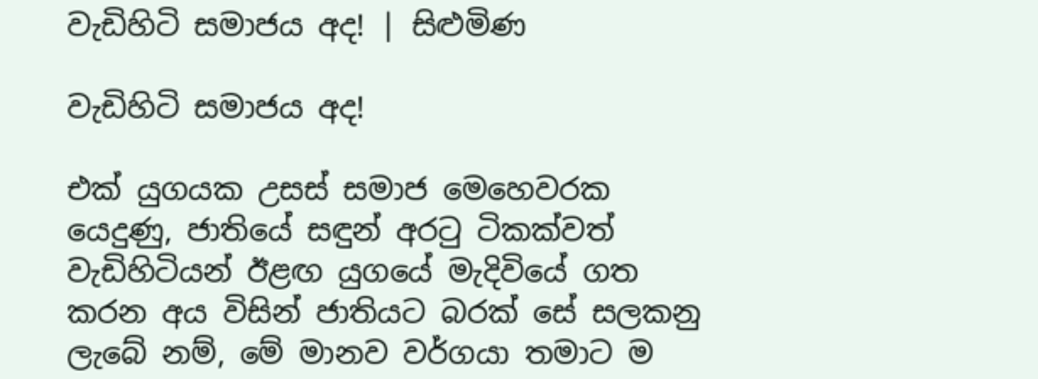වැඩිහිටි සමාජය අද! | සිළුමිණ

වැඩිහිටි සමාජය අද!

එක් යුගයක උසස් සමාජ මෙහෙවරක යෙදුණු, ජාතියේ සඳුන් අරටු ටිකක්වත් වැඩිහිටියන් ඊළඟ යුගයේ මැදිවියේ ගත කරන අය විසින් ජාතියට බරක් සේ සලකනු ලැබේ නම්, මේ මානව වර්ගයා තමාට ම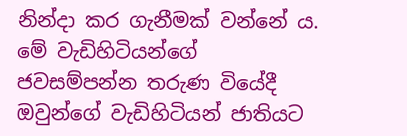නින්දා කර ගැනීමක් වන්නේ ය. මේ වැඩිහිටියන්ගේ ජවසම්පන්න තරුණ වියේදී ඔවුන්ගේ වැඩිහිටියන් ජාතියට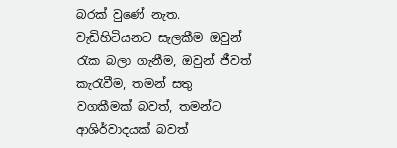බරක් වුණේ නැත. වැඩිහිටියනට සැලකීම ඔවුන් රැක බලා ගැනීම, ඔවුන් ජීවත් කැරැවීම, තමන් සතු වගකීමක් බවත්, තමන්ට ආශිර්වාදයක් බවත්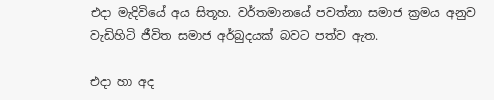එදා මැදිවියේ අය සිතූහ. වර්තමානයේ පවත්නා සමාජ ක්‍රමය අනුව වැඩිහිටි ජීවිත සමාජ අර්බුදයක් බවට පත්ව ඇත.

එදා හා අද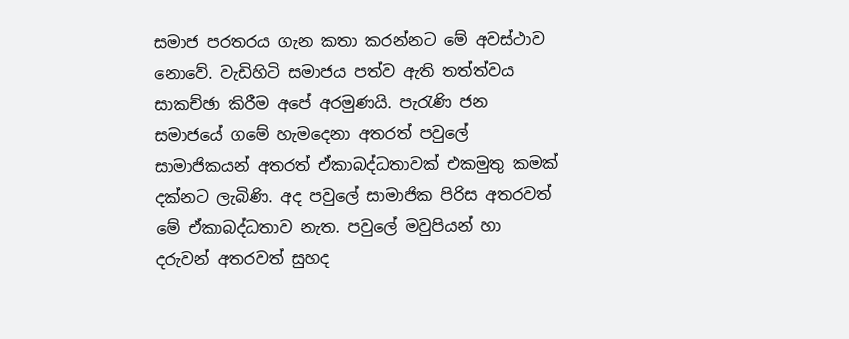සමාජ පරතරය ගැන කතා කරන්නට මේ අවස්ථාව නොවේ. වැඩිහිටි සමාජය පත්ව ඇති තත්ත්වය සාකච්ඡා කිරීම අපේ අරමුණයි. පැරැණි ජන සමාජයේ ගමේ හැමදෙනා අතරත් පවුලේ සාමාජිකයන් අතරත් ඒකාබද්ධතාවක් එකමුතු කමක් දක්නට ලැ‍බිණි. අද පවුලේ සාමාජික පිරිස අතරවත් මේ ඒකාබද්ධතාව නැත. පවුලේ මවුපියන් හා දරුවන් අතරවත් සුහද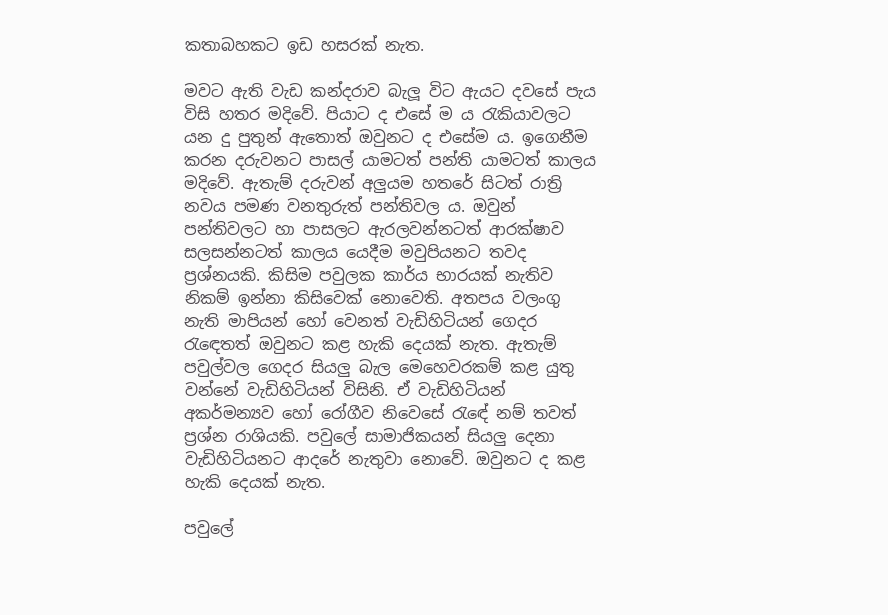කතාබහකට ඉඩ හසරක් නැත.

මවට ඇති වැඩ කන්දරාව බැලූ විට ඇයට දවසේ පැය විසි හතර මදිවේ. පියාට ද එසේ ම ය රැකියාවලට යන දු පුතුන් ඇතොත් ඔවුනට ද එසේම ය. ඉගෙනීම කරන දරුවනට පාසල් යාමටත් පන්ති යාමටත් කාලය මදිවේ. ඇතැම් දරුවන් අලුයම හතරේ සිටත් රාත්‍රි නවය පමණ වනතුරුත් පන්තිවල ය. ඔවුන් පන්තිවලට හා පාසලට ඇරලවන්නටත් ආරක්ෂාව සලසන්නටත් කාලය යෙදීම මවුපියනට තවද ප්‍රශ්නයකි. කිසිම පවුලක කාර්ය භාරයක් නැතිව නිකම් ඉන්නා කිසිවෙක් නොවෙති. අතපය වලංගු නැති මාපියන් හෝ වෙනත් වැඩිහිටියන් ගෙදර රැ‍ඳෙතත් ඔවුනට කළ හැකි දෙයක් නැත. ඇතැම් පවුල්වල ගෙදර සියලු බැල මෙහෙවරකම් කළ යුතු වන්නේ වැඩිහිටියන් විසිනි. ඒ වැඩිහිටියන් අකර්මන්‍යව හෝ රෝගීව නිවෙසේ රැ‍ඳේ නම් තවත් ප්‍රශ්න රාශියකි. පවුලේ සාමාජිකයන් සියලු දෙනා වැඩිහිටියනට ආදරේ නැතුවා නොවේ. ඔවුනට ද කළ හැකි දෙයක් නැත.

පවුලේ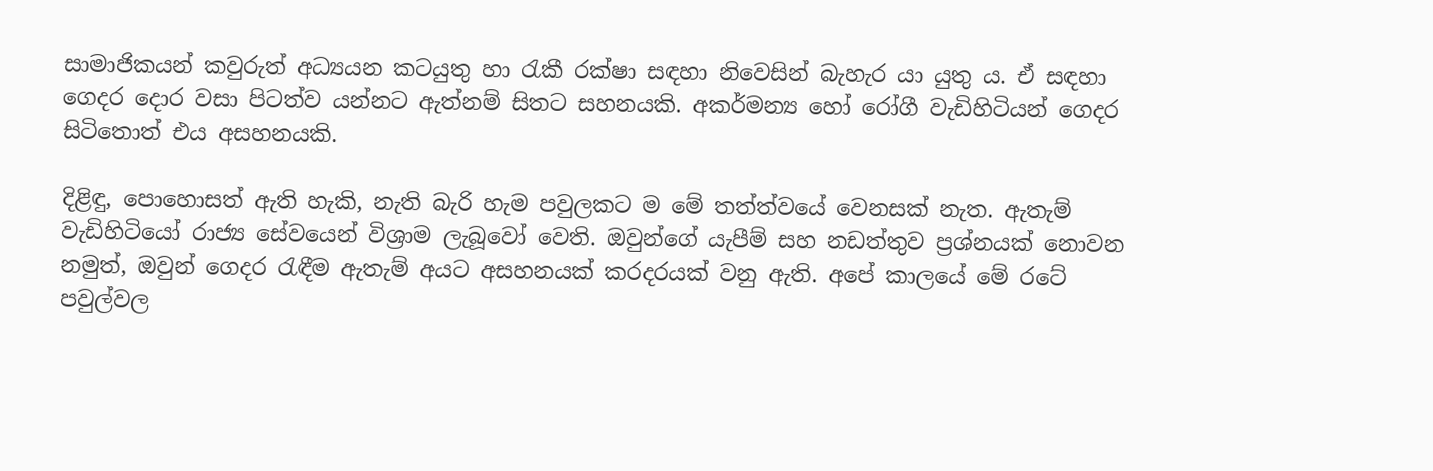සාමාජිකයන් කවුරුත් අධ්‍යයන කටයුතු හා රැකී රක්ෂා සඳහා නිවෙසින් බැහැර යා යුතු ය. ඒ සඳහා ගෙදර දොර වසා පිටත්ව යන්නට ඇත්නම් සිතට සහනයකි. අකර්මන්‍ය හෝ රෝගී වැඩිහිටියන් ගෙදර සිටිතොත් එය අසහනයකි.

දිළිඳු, පොහොසත් ඇති හැකි, නැති බැරි හැම පවුලකට ම මේ තත්ත්වයේ වෙනසක් නැත‍. ඇතැම් වැඩිහිටියෝ රාජ්‍ය සේවයෙන් විශ්‍රාම ලැබූවෝ වෙති. ඔවුන්ගේ යැපීම් සහ නඩත්තුව ප්‍රශ්නයක් නොවන නමුත්, ඔවුන් ගෙදර රැඳීම ඇතැම් අයට අසහනයක් කරදරයක් වනු ඇති. අපේ කාලයේ මේ රටේ පවුල්වල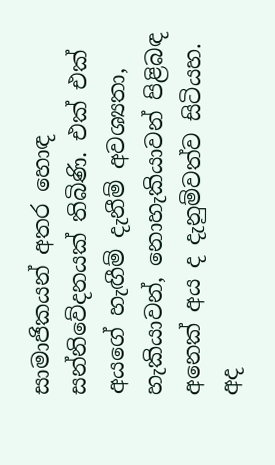සාමාජිකයන් අතර හොඳ සන්නිවේදනයක් තිබිණි. එක් එක් අයගේ හැඟීම් දැනීම් අවශ්‍යතා, හැකියාවන්, නොහැකියාවන් පිළිබඳ අනෙක් අය ද දැනුම්වත්ව සිටියහ. අද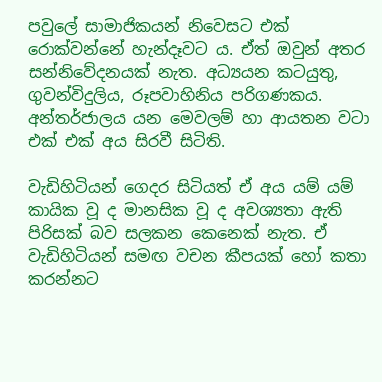පවුලේ සාමාජිකයන් නිවෙසට එක් රොක්වන්නේ හැන්දෑවට ය. ඒත් ඔවුන් අතර සන්නිවේදනයක් නැත. අධ්‍යයන කටයුතු, ගුවන්විදුලිය, රූපවාහිනිය පරිගණකය. අන්තර්ජාලය යන මෙවලම් හා ආයතන වටා එක් එක් අය සිරවී සිටිති.

වැඩිහිටියන් ගෙදර සිටියත් ඒ අය යම් යම් කායික වූ ද මානසික වූ ද අවශ්‍යතා ඇති පිරිසක් බව සලකන කෙනෙක් නැත. ඒ වැඩිහිටියන් සමඟ වචන කීපයක් හෝ කතා කරන්නට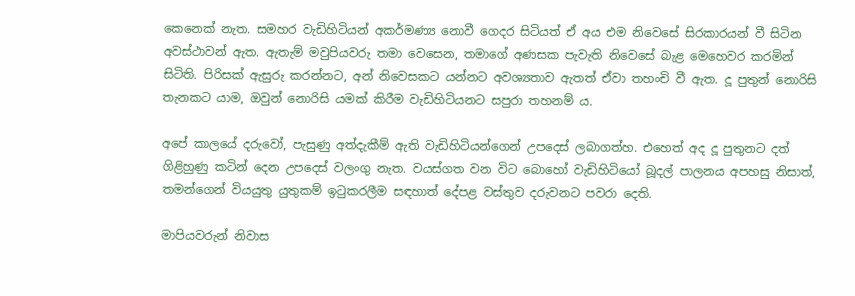කෙනෙක් නැත. සමහර වැඩිහිටියන් අකර්මණ්‍ය නොවී ගෙදර සිටියත් ඒ අය එම නිවෙසේ සිරකාරයන් වී සිටින අවස්ථාවන් ඇත‍. ඇතැම් මවුපියවරු තමා වෙසෙන, තමාගේ අණසක පැවැති නිවෙසේ බැළ මෙහෙවර කරමින් සිටිති. පිරිසක් ඇසුරු කරන්නට, අන් නිවෙසකට යන්නට අවශ්‍යතාව ඇතත් ඒවා තහංචි වී ඇත. දූ පුතුන් නොරිසි තැනකට යාම, ඔවුන් නොරිසි යමක් කිරීම වැඩිහිටියනට සපුරා තහනම් ය.

අපේ කාලයේ දරුවෝ, පැසුණු අත්දැකීම් ඇති වැඩිහිටියන්ගෙන් උපදෙස් ලබාගත්හ. එහෙත් අද දූ පුතුනට දත් ගිළිහුණු කටින් දෙන උපදෙස් වලංගු නැත. වයස්ගත වන විට බොහෝ වැඩිහිටියෝ බූදල් පාලනය අපහසු නිසාත්, තමන්ගෙන් වියයුතු යුතුකම් ඉටුකරලීම සඳහාත් දේපළ වස්තුව දරුවනට පවරා දෙති.

මාපියවරුන් නිවාස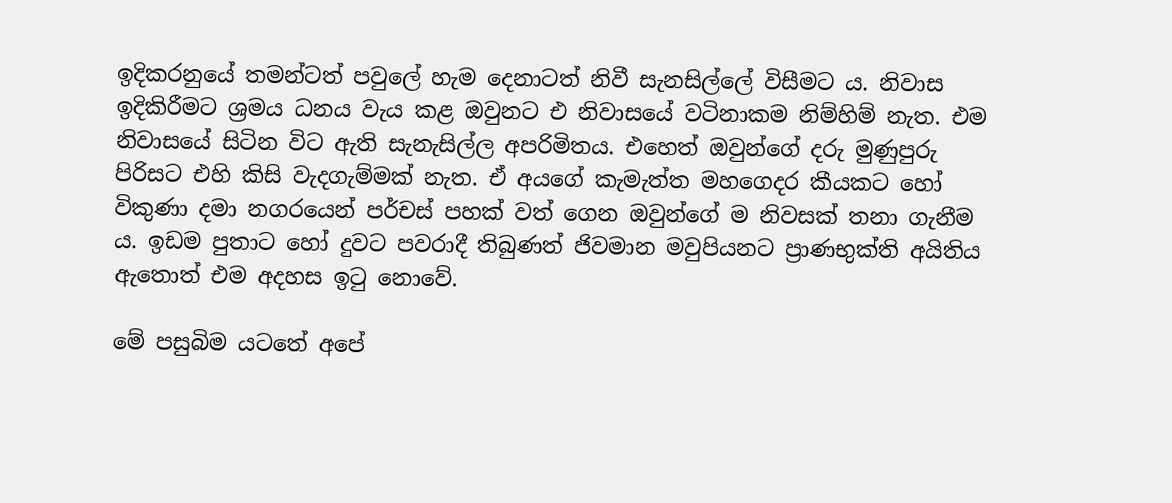ඉදිකරනුයේ තමන්ටත් පවුලේ හැම දෙනාටත් නිවී සැනසිල්ලේ විසීමට ය. නිවාස ඉදිකිරීමට ශ්‍රමය ධනය වැය කළ ඔවුනට එ නිවාසයේ වටිනාකම නිම්හිම් නැත. එම නිවාසයේ සිටින විට ඇති සැනැසිල්ල අපරිමිතය. එහෙත් ඔවුන්ගේ දරු මුණුපුරු පිරිසට එහි කිසි වැදගැම්මක් නැත. ඒ අයගේ කැමැත්ත මහගෙදර කීයකට හෝ විකුණා දමා නගරයෙන් පර්චස් පහක් වත් ගෙන ඔවුන්ගේ ම නිවසක් තනා ගැනීම ය. ඉඩම පුතාට හෝ දුවට පවරාදී තිබුණත් ජිවමාන මවුපියනට ප්‍රාණභුක්ති අයිතිය ඇතොත් එම අදහස ඉටු නොවේ.

මේ පසුබිම යටතේ අපේ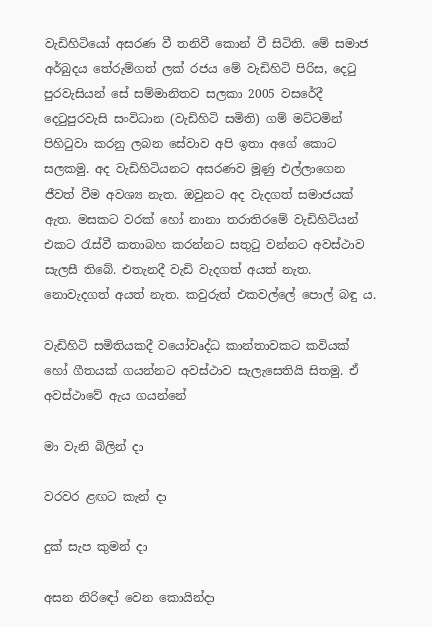වැඩිහිටියෝ අසරණ වී තනිවී කොන් වී සිටිති. මේ සමාජ අර්බුදය තේරුම්ගත් ලක් රජය මේ වැඩිහිටි පිරිස, දෙටු පුරවැසියන් සේ සම්මානිතව සලකා 2005 වසරේදී දෙටුපුරවැසි සංවිධාන (වැඩිහිටි සමිති) ගම් මට්ටමින් පිහිටුවා කරනු ලබන සේවාව අපි ඉතා අගේ කොට සලකමු. අද වැඩිහිටියනට අසරණව මූණු එල්ලාගෙන ජීවත් වීම අවශ්‍ය නැත. ඔවුනට අද වැදගත් සමාජයක් ඇත. මසකට වරක් හෝ නානා තරාතිරමේ වැඩිහිටියන් එකට රැස්වී කතාබහ කරන්නට සතුටු වන්නට අවස්ථාව සැලසී තිබේ. එතැනදී වැඩි වැදගත් අයත් නැත. නොවැදගත් අයත් නැත. කවුරුත් එකවල්ලේ පොල් බඳු ය.

වැඩිහිටි සමිතියකදී වයෝවෘද්ධ කාන්තාවකට කවියක් හෝ ගීතයක් ගයන්නට අවස්ථාව සැලැසෙතියි සිතමු‍. ඒ අවස්ථාවේ ඇය ගයන්නේ

මා වැනි බිලින් දා

වරවර ළඟට කැන් දා

දුක් සැප කුමන් දා

අසන නිරි‍ඳෝ වෙන කොයින්දා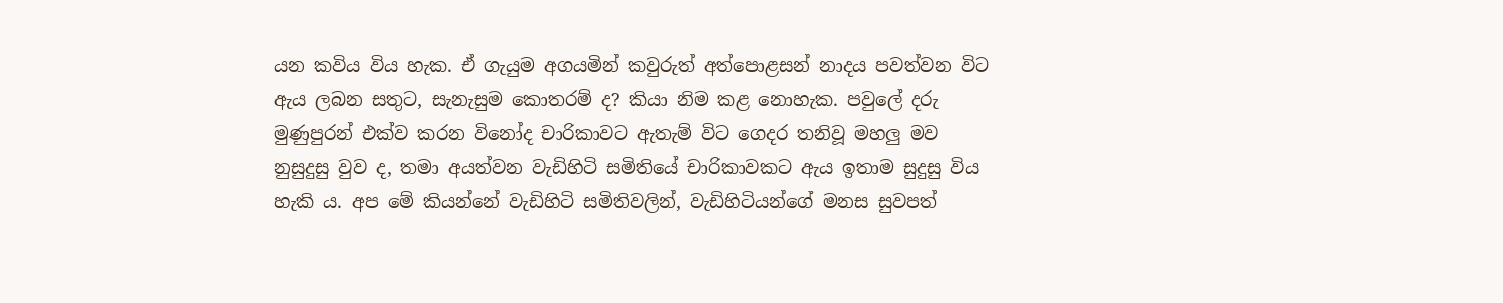යන කවිය විය හැක. ඒ ගැයුම අගයමින් කවුරුත් අත්පොළසන් නාදය පවත්වන විට ඇය ලබන සතුට, සැනැසුම කොතරම් ද? කියා නිම කළ නොහැක. පවුලේ දරු මුණුපුරන් එක්ව කරන විනෝද චාරිකාවට ඇතැම් විට ගෙදර තනිවූ මහලු මව නුසුදුසු වුව ද, තමා අයත්වන වැඩිහිටි සමිතියේ චාරිකාවකට ඇය ඉතාම සුදුසු විය හැකි ය. අප මේ කියන්නේ වැඩිහිටි සමිතිවලින්, වැඩිහිටියන්ගේ මනස සුවපත්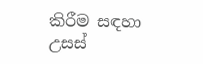කිරීම සඳහා උසස්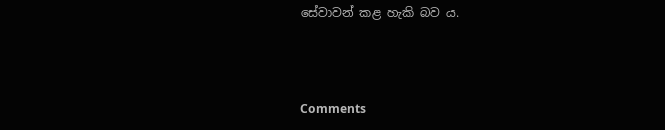සේවාවන් කළ හැකි බව ය.



Comments